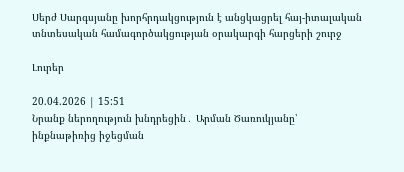Սերժ Սարգսյանը խորհրդակցություն է անցկացրել հայ-իտալական տնտեսական համագործակցության օրակարգի հարցերի շուրջ

Լուրեր

20.04.2026 | 15:51
Նրանք ներողություն խնդրեցին․ Արման Ծառուկյանը՝ ինքնաթիռից իջեցման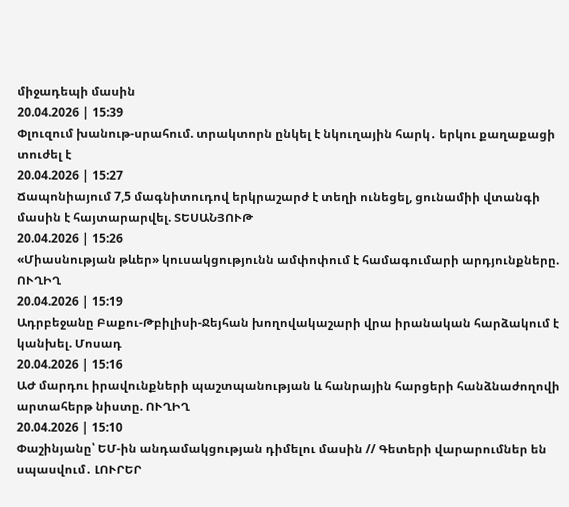միջադեպի մասին
20.04.2026 | 15:39
Փլուզում խանութ-սրահում. տրակտորն ընկել է նկուղային հարկ․ երկու քաղաքացի տուժել է
20.04.2026 | 15:27
Ճապոնիայում 7,5 մագնիտուդով երկրաշարժ է տեղի ունեցել, ցունամիի վտանգի մասին է հայտարարվել. ՏԵՍԱՆՅՈՒԹ
20.04.2026 | 15:26
«Միասնության թևեր» կուսակցությունն ամփոփում է համագումարի արդյունքները. ՈՒՂԻՂ
20.04.2026 | 15:19
Ադրբեջանը Բաքու-Թբիլիսի-Ջեյհան խողովակաշարի վրա իրանական հարձակում է կանխել. Մոսադ
20.04.2026 | 15:16
ԱԺ մարդու իրավունքների պաշտպանության և հանրային հարցերի հանձնաժողովի արտահերթ նիստը. ՈՒՂԻՂ
20.04.2026 | 15:10
Փաշինյանը՝ ԵՄ-ին անդամակցության դիմելու մասին // Գետերի վարարումներ են սպասվում․ ԼՈՒՐԵՐ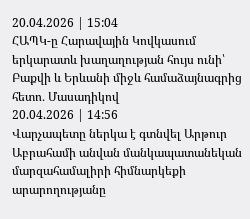20.04.2026 | 15:04
ՀԱՊԿ-ը Հարավային Կովկասում երկարատև խաղաղության հույս ունի՝ Բաքվի և Երևանի միջև համաձայնագրից հետո․ Մասադիկով
20.04.2026 | 14:56
Վարչապետը ներկա է գտնվել Արթուր Աբրահամի անվան մանկապատանեկան մարզահամալիրի հիմնարկեքի արարողությանը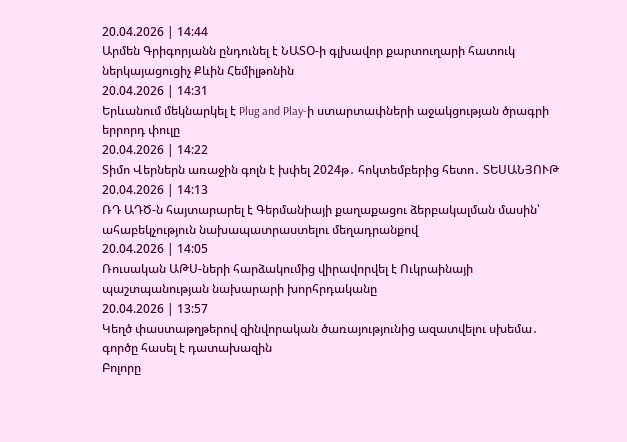20.04.2026 | 14:44
Արմեն Գրիգորյանն ընդունել է ՆԱՏՕ-ի գլխավոր քարտուղարի հատուկ ներկայացուցիչ Քևին Հեմիլթոնին
20.04.2026 | 14:31
Երևանում մեկնարկել է Plug and Play-ի ստարտափների աջակցության ծրագրի երրորդ փուլը
20.04.2026 | 14:22
Տիմո Վերներն առաջին գոլն է խփել 2024թ․ հոկտեմբերից հետո․ ՏԵՍԱՆՅՈՒԹ
20.04.2026 | 14:13
ՌԴ ԱԴԾ-ն հայտարարել է Գերմանիայի քաղաքացու ձերբակալման մասին՝ ահաբեկչություն նախապատրաստելու մեղադրանքով
20.04.2026 | 14:05
Ռուսական ԱԹՍ-ների հարձակումից վիրավորվել է Ուկրաինայի պաշտպանության նախարարի խորհրդականը
20.04.2026 | 13:57
Կեղծ փաստաթղթերով զինվորական ծառայությունից ազատվելու սխեմա․ գործը հասել է դատախազին
Բոլորը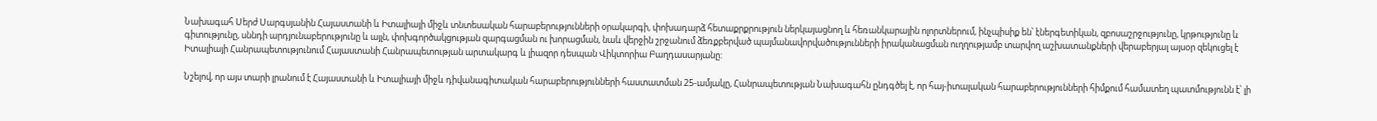Նախագահ Սերժ Սարգսյանին Հայաստանի և Իտալիայի միջև տնտեսական հարաբերությունների օրակարգի, փոխադարձ հետաքրքրություն ներկայացնող և հեռանկարային ոլորտներում, ինչպիսիք են՝ էներգետիկան, զբոսաշրջությունը, կրթությունը և գիտությունը, սննդի արդյունաբերությունը և այլն, փոխգործակցության զարգացման ու խորացման, նաև վերջին շրջանում ձեռքբերված պայմանավորվածությունների իրականացման ուղղությամբ տարվող աշխատանքների վերաբերյալ այսօր զեկուցել է Իտալիայի Հանրապետությունում Հայաստանի Հանրապետության արտակարգ և լիազոր դեսպան Վիկտորիա Բաղդասարյանը:

Նշելով, որ այս տարի լրանում է Հայաստանի և Իտալիայի միջև դիվանագիտական հարաբերությունների հաստատման 25-ամյակը, Հանրապետության Նախագահն ընդգծել է, որ հայ-իտալական հարաբերությունների հիմքում համատեղ պատմությունն է՝ լի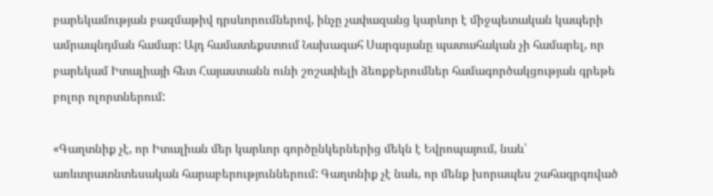բարեկամության բազմաթիվ դրսևորումներով, ինչը չափազանց կարևոր է միջպետական կապերի ամրապնդման համար: Այդ համատեքստում Նախագահ Սարգսյանը պատահական չի համարել, որ բարեկամ Իտալիայի հետ Հայաստանն ունի շոշափելի ձեռքբերումներ համագործակցության գրեթե բոլոր ոլորտներում:

«Գաղտնիք չէ, որ Իտալիան մեր կարևոր գործընկերներից մեկն է Եվրոպայում, նաև՝ առևտրատնտեսական հարաբերություններում: Գաղտնիք չէ նաև, որ մենք խորապես շահագրգռված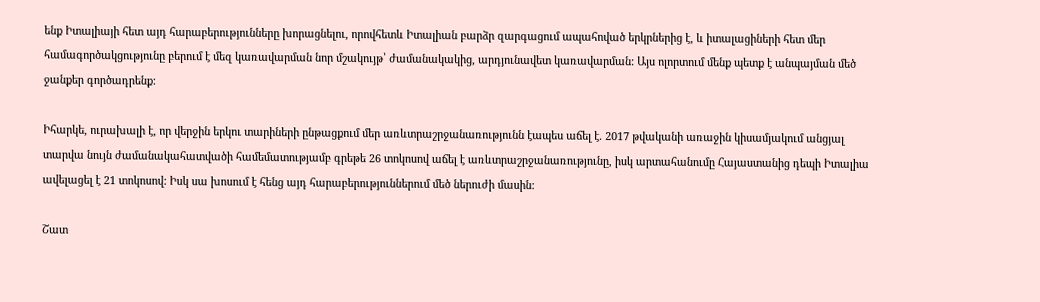ենք Իտալիայի հետ այդ հարաբերությունները խորացնելու, որովհետև Իտալիան բարձր զարգացում ապահոված երկրներից է, և իտալացիների հետ մեր համագործակցությունը բերում է մեզ կառավարման նոր մշակույթ՝ ժամանակակից, արդյունավետ կառավարման: Այս ոլորտում մենք պետք է անպայման մեծ ջանքեր գործադրենք:

Իհարկե, ուրախալի է, որ վերջին երկու տարիների ընթացքում մեր առևտրաշրջանառությունն էապես աճել է. 2017 թվականի առաջին կիսամյակում անցյալ տարվա նույն ժամանակահատվածի համեմատությամբ գրեթե 26 տոկոսով աճել է առևտրաշրջանառությունը, իսկ արտահանումը Հայաստանից դեպի Իտալիա ավելացել է 21 տոկոսով: Իսկ սա խոսում է հենց այդ հարաբերություններում մեծ ներուժի մասին:

Շատ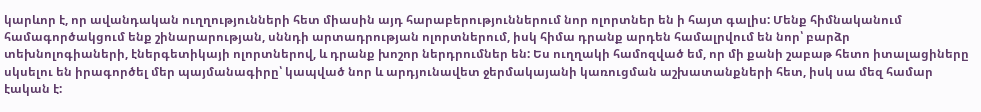կարևոր է, որ ավանդական ուղղությունների հետ միասին այդ հարաբերություններում նոր ոլորտներ են ի հայտ գալիս: Մենք հիմնականում համագործակցում ենք շինարարության, սննդի արտադրության ոլորտներում, իսկ հիմա դրանք արդեն համալրվում են նոր՝ բարձր տեխնոլոգիաների, էներգետիկայի ոլորտներով, և դրանք խոշոր ներդրումներ են: Ես ուղղակի համոզված եմ, որ մի քանի շաբաթ հետո իտալացիները սկսելու են իրագործել մեր պայմանագիրը՝ կապված նոր և արդյունավետ ջերմակայանի կառուցման աշխատանքների հետ, իսկ սա մեզ համար էական է: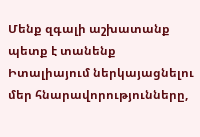Մենք զգալի աշխատանք պետք է տանենք Իտալիայում ներկայացնելու մեր հնարավորությունները,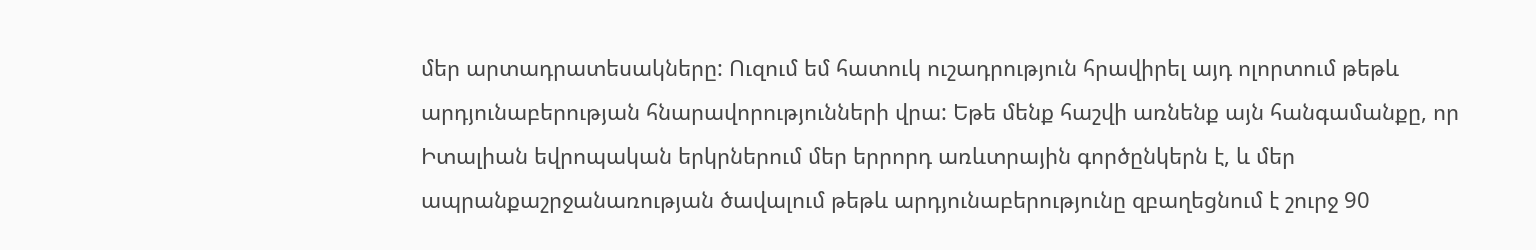մեր արտադրատեսակները: Ուզում եմ հատուկ ուշադրություն հրավիրել այդ ոլորտում թեթև արդյունաբերության հնարավորությունների վրա: Եթե մենք հաշվի առնենք այն հանգամանքը, որ Իտալիան եվրոպական երկրներում մեր երրորդ առևտրային գործընկերն է, և մեր ապրանքաշրջանառության ծավալում թեթև արդյունաբերությունը զբաղեցնում է շուրջ 90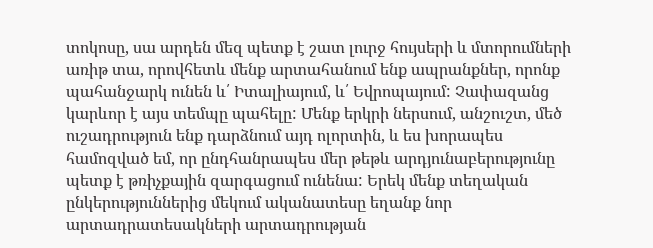տոկոսը, սա արդեն մեզ պետք է շատ լուրջ հույսերի և մտորումների առիթ տա, որովհետև մենք արտահանում ենք ապրանքներ, որոնք պահանջարկ ունեն և՛ Իտալիայում, և՛ Եվրոպայում: Չափազանց կարևոր է այս տեմպը պահելը: Մենք երկրի ներսում, անշուշտ, մեծ ուշադրություն ենք դարձնում այդ ոլորտին, և ես խորապես համոզված եմ, որ ընդհանրապես մեր թեթև արդյունաբերությունը պետք է թռիչքային զարգացում ունենա: Երեկ մենք տեղական ընկերություններից մեկում ականատեսը եղանք նոր արտադրատեսակների արտադրության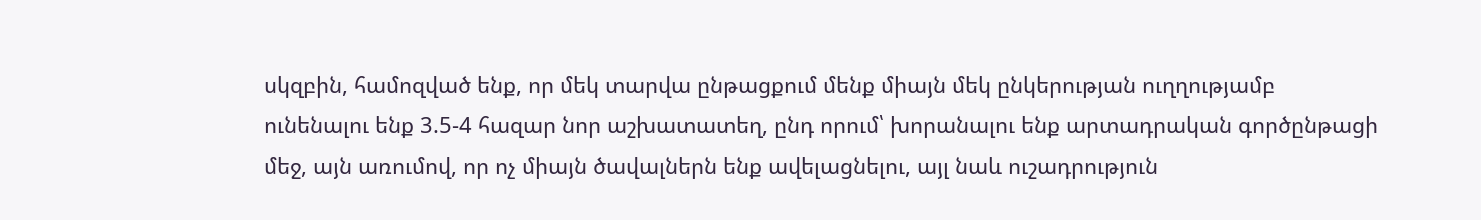սկզբին, համոզված ենք, որ մեկ տարվա ընթացքում մենք միայն մեկ ընկերության ուղղությամբ ունենալու ենք 3.5-4 հազար նոր աշխատատեղ, ընդ որում՝ խորանալու ենք արտադրական գործընթացի մեջ, այն առումով, որ ոչ միայն ծավալներն ենք ավելացնելու, այլ նաև ուշադրություն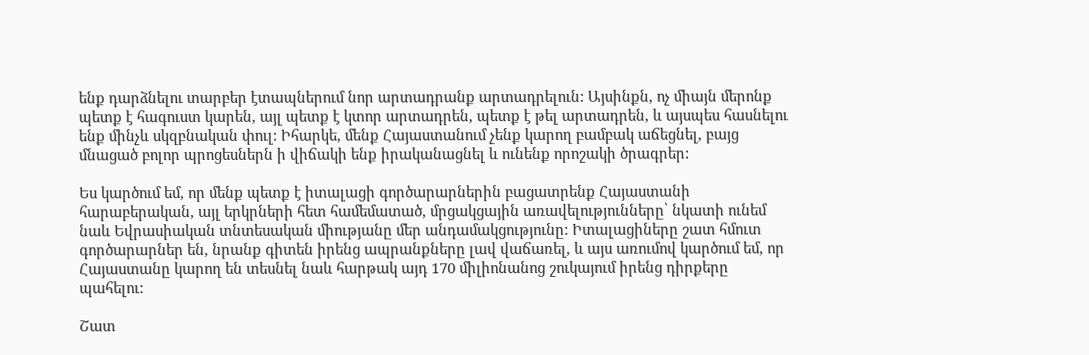ենք դարձնելու տարբեր էտապներում նոր արտադրանք արտադրելուն: Այսինքն, ոչ միայն մերոնք պետք է հագուստ կարեն, այլ պետք է կտոր արտադրեն, պետք է թել արտադրեն, և այսպես հասնելու ենք մինչև սկզբնական փուլ: Իհարկե, մենք Հայաստանում չենք կարող բամբակ աճեցնել, բայց մնացած բոլոր պրոցեսներն ի վիճակի ենք իրականացնել և ունենք որոշակի ծրագրեր:

Ես կարծում եմ, որ մենք պետք է իտալացի գործարարներին բացատրենք Հայաստանի հարաբերական, այլ երկրների հետ համեմատած, մրցակցային առավելությունները՝ նկատի ունեմ նաև Եվրասիական տնտեսական միությանը մեր անդամակցությունը: Իտալացիները շատ հմուտ գործարարներ են, նրանք գիտեն իրենց ապրանքները լավ վաճառել, և այս առումով կարծում եմ, որ Հայաստանը կարող են տեսնել նաև հարթակ այդ 170 միլիոնանոց շուկայում իրենց դիրքերը պահելու:

Շատ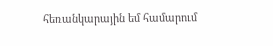հեռանկարային եմ համարում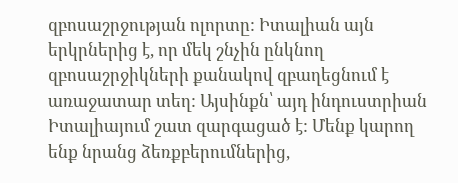զբոսաշրջության ոլորտը: Իտալիան այն երկրներից է, որ մեկ շնչին ընկնող զբոսաշրջիկների քանակով զբաղեցնում է առաջատար տեղ: Այսինքն՝ այդ ինդուստրիան Իտալիայում շատ զարգացած է: Մենք կարող ենք նրանց ձեռքբերումներից,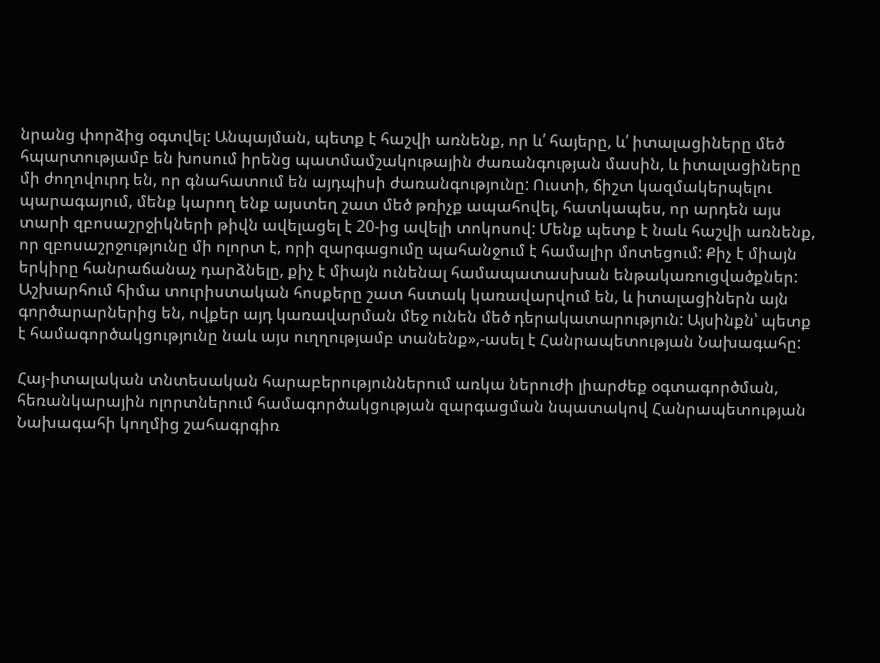նրանց փորձից օգտվել: Անպայման, պետք է հաշվի առնենք, որ և՛ հայերը, և՛ իտալացիները մեծ հպարտությամբ են խոսում իրենց պատմամշակութային ժառանգության մասին, և իտալացիները մի ժողովուրդ են, որ գնահատում են այդպիսի ժառանգությունը: Ուստի, ճիշտ կազմակերպելու պարագայում, մենք կարող ենք այստեղ շատ մեծ թռիչք ապահովել, հատկապես, որ արդեն այս տարի զբոսաշրջիկների թիվն ավելացել է 20-ից ավելի տոկոսով: Մենք պետք է նաև հաշվի առնենք, որ զբոսաշրջությունը մի ոլորտ է, որի զարգացումը պահանջում է համալիր մոտեցում: Քիչ է միայն երկիրը հանրաճանաչ դարձնելը, քիչ է միայն ունենալ համապատասխան ենթակառուցվածքներ: Աշխարհում հիմա տուրիստական հոսքերը շատ հստակ կառավարվում են, և իտալացիներն այն գործարարներից են, ովքեր այդ կառավարման մեջ ունեն մեծ դերակատարություն: Այսինքն՝ պետք է համագործակցությունը նաև այս ուղղությամբ տանենք»,-ասել է Հանրապետության Նախագահը:

Հայ-իտալական տնտեսական հարաբերություններում առկա ներուժի լիարժեք օգտագործման, հեռանկարային ոլորտներում համագործակցության զարգացման նպատակով Հանրապետության Նախագահի կողմից շահագրգիռ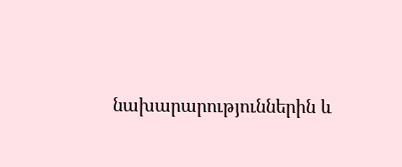նախարարություններին և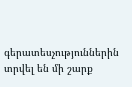գերատեսչություններին տրվել են մի շարք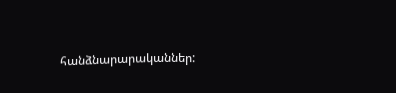հանձնարարականներ: